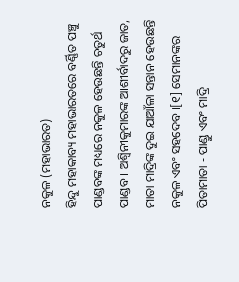ନକୁଳ (ମହାଭାରତ)
ହିନ୍ଦୁ ମହାକାବ୍ୟ ମହାଭାରତରେ ବର୍ଣ୍ଣିତ ପଞ୍ଚୁ ପାଣ୍ଡବଙ୍କ ମଧ୍ୟରେ ନକୁଳ ହେଉଛନ୍ତି ଚତୁର୍ଥ ପାଣ୍ଡବ । ଅଶ୍ୱିନୀକୁମାରଙ୍କ ଆଶୀର୍ବାଦରୁ ଜାତ, ମାତା ମାଦ୍ରିଙ୍କ ଦୁଇ ଯାଆଁଳା ସନ୍ତାନ ହେଉଛନ୍ତି ନକୁଳ ଏବଂ ସହଦେବ ।[୧] ସେମାନଙ୍କର ପିତାମାତା - ପାଣ୍ଡୁ ଏବଂ ମାଦ୍ରି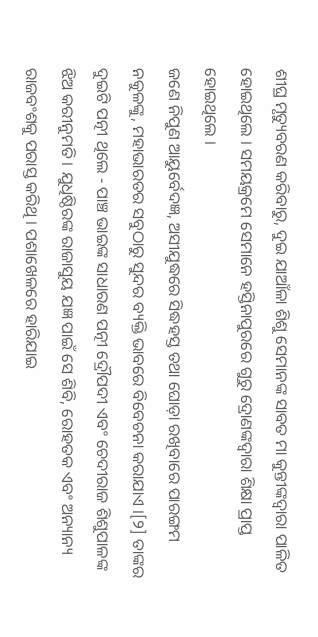ଶୀଘ୍ର ମୃତ୍ୟୁବରଣ କରିବାରୁ, ଦୁଇ ଯାଆଁଳା ଶିଶୁ ସେମାନଙ୍କ ସାବତ ମା କୁନ୍ତୀଙ୍କଦ୍ୱାରା ପାଳିତ ହୋଇଥିଲେ । ସମୟକ୍ରମେ ସେମାନେ ହସ୍ତିନାପୁରରେ ଗୁରୁ ଦ୍ରୋଣଙ୍କଦ୍ୱାରା ଶିକ୍ଷା ପ୍ରାପ୍ତ ହୋଇଥିଲେ ।
ଜଣେ ନିପୁଣ ଆୟୁର୍ବେଦଜ୍ଞ, ଅସୀଯୁଦ୍ଧରେ ସିଦ୍ଧହସ୍ତ ତଥା ଘୋଡ଼ା ରଖିବାରେ ପାରଙ୍ଗମ ନକୁଳଙ୍କୁ, ମହାଭାରତର ସବୁଠାରୁ ସୁନ୍ଦର ବ୍ୟକ୍ତି ଭାବରେ ବିବେଚନା କରାଯାଏ ।[୨] ତାଙ୍କର ଦୁଇଟି ପତ୍ନୀ ଥିଲେ - ପାଞ୍ଚ ଭାଇଙ୍କ ସାଧାରଣ ପତ୍ନୀ ଦ୍ରୌପଦୀ ଏବଂ ଚେଦୀରାଜ ଶିଶୁପାଳଙ୍କ ଝିଅ କରୀନୁମତି । ଯୁଧିଷ୍ଠିରଙ୍କ ରାଜାସୁୟ ଯଜ୍ଞ ପାଇଁ ସେ ଶିବି, ରୋହତକ ଏବଂ ଅନ୍ୟାନ୍ୟ ରାଜବଂଶକୁ ପରାସ୍ତ କରିଥି । ପଶାଖେଳରେ ହାରିଯାଇ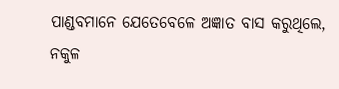ପାଣ୍ଡବମାନେ ଯେତେବେଳେ ଅଜ୍ଞାତ ବାସ କରୁଥିଲେ, ନକୁଳ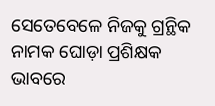ସେତେବେଳେ ନିଜକୁ ଗ୍ରନ୍ଥିକ ନାମକ ଘୋଡ଼ା ପ୍ରଶିକ୍ଷକ ଭାବରେ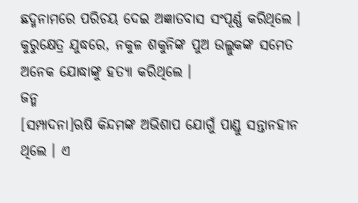ଛଦ୍ମନାମରେ ପରିଚୟ ଦେଇ ଅଜ୍ଞାତବାସ ସଂପୂର୍ଣ୍ଣ କରିଥିଲେ । କୁରୁକ୍ଷେତ୍ର ଯୁଦ୍ଧରେ, ନକୁଳ ଶକୁନିଙ୍କ ପୁଅ ଉଲ୍ଲୁକଙ୍କ ସମେତ ଅନେକ ଯୋଦ୍ଧାଙ୍କୁ ହତ୍ୟା କରିଥିଲେ ।
ଜନ୍ମ
[ସମ୍ପାଦନା]ଋଷି କିନ୍ଦମଙ୍କ ଅଭିଶାପ ଯୋଗୁଁ ପାଣ୍ଡୁ ସନ୍ତାନହୀନ ଥିଲେ । ଏ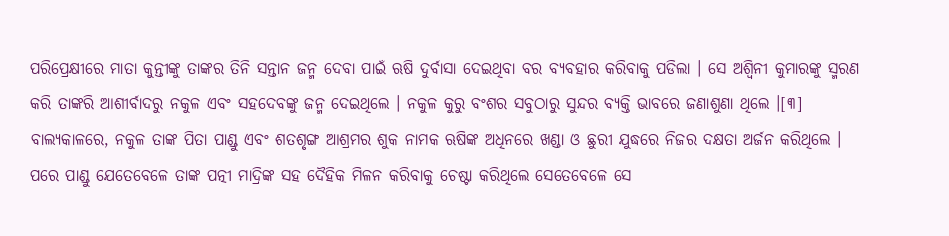ପରିପ୍ରେକ୍ଷୀରେ ମାତା କୁନ୍ତୀଙ୍କୁ ତାଙ୍କର ତିନି ସନ୍ତାନ ଜନ୍ମ ଦେବା ପାଇଁ ଋଷି ଦୁର୍ବାସା ଦେଇଥିବା ବର ବ୍ୟବହାର କରିବାକୁ ପଡିଲା । ସେ ଅଶ୍ୱିନୀ କୁମାରଙ୍କୁ ସ୍ମରଣ କରି ତାଙ୍କରି ଆଶୀର୍ବାଦରୁ ନକୁଳ ଏବଂ ସହଦେବଙ୍କୁ ଜନ୍ମ ଦେଇଥିଲେ । ନକୁଳ କୁରୁ ବଂଶର ସବୁଠାରୁ ସୁନ୍ଦର ବ୍ୟକ୍ତି ଭାବରେ ଜଣାଶୁଣା ଥିଲେ ।[୩]
ବାଲ୍ୟକାଳରେ, ନକୁଳ ତାଙ୍କ ପିତା ପାଣ୍ଡୁ ଏବଂ ଶତଶୃଙ୍ଗ ଆଶ୍ରମର ଶୁକ ନାମକ ଋଷିଙ୍କ ଅଧିନରେ ଖଣ୍ଡା ଓ ଛୁରୀ ଯୁଦ୍ଧରେ ନିଜର ଦକ୍ଷତା ଅର୍ଜନ କରିଥିଲେ । ପରେ ପାଣ୍ଡୁ ଯେତେବେଳେ ତାଙ୍କ ପତ୍ନୀ ମାଦ୍ରିଙ୍କ ସହ ଦୈହିକ ମିଳନ କରିବାକୁ ଚେଷ୍ଟା କରିଥିଲେ ସେତେବେଳେ ସେ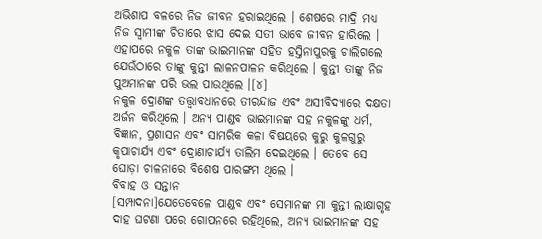ଅଭିଶାପ ବଳରେ ନିଜ ଜୀବନ ହରାଇଥିଲେ । ଶେଷରେ ମାଦ୍ରି ମଧ୍ୟ ନିଜ ସ୍ୱାମୀଙ୍କ ଚିତାରେ ଝାସ ଦେଇ ସତୀ ଭାବେ ଜୀବନ ହାରିଲେ । ଏହାପରେ ନକୁଳ ତାଙ୍କ ଭାଇମାନଙ୍କ ସହିତ ହସ୍ତିନାପୁରକୁ ଚାଲିଗଲେ ଯେଉଁଠାରେ ତାଙ୍କୁ କୁନ୍ତୀ ଲାଳନପାଳନ କରିଥିଲେ । କୁନ୍ତୀ ତାଙ୍କୁ ନିଜ ପୁଅମାନଙ୍କ ପରି ଭଲ ପାଉଥିଲେ ।[୪]
ନକୁଳ ଦ୍ରୋଣଙ୍କ ତତ୍ତ୍ୱାବଧାନରେ ତୀରନ୍ଦାଜ ଏବଂ ଅସୀବିଦ୍ୟାରେ ଦକ୍ଷତା ଅର୍ଜନ କରିଥିଲେ । ଅନ୍ୟ ପାଣ୍ଡବ ଭାଇମାନଙ୍କ ସହ ନକୁଳଙ୍କୁ ଧର୍ମ, ବିଜ୍ଞାନ, ପ୍ରଶାସନ ଏବଂ ସାମରିକ କଳା ବିଷୟରେ କୁରୁ କୁଳଗୁରୁ କୃପାଚାର୍ଯ୍ୟ ଏବଂ ଦ୍ରୋଣାଚାର୍ଯ୍ୟ ତାଲିମ ଦେଇଥିଲେ । ତେବେ ସେ ଘୋଡ଼ା ଚାଳନାରେ ବିଶେଷ ପାରଙ୍ଗମ ଥିଲେ ।
ବିବାହ ଓ ସନ୍ତାନ
[ସମ୍ପାଦନା]ଯେତେବେଳେ ପାଣ୍ଡବ ଏବଂ ସେମାନଙ୍କ ମା କୁନ୍ତୀ ଲାକ୍ଷାଗୃହ ଦାହ ଘଟଣା ପରେ ଗୋପନରେ ରହିଥିଲେ, ଅନ୍ୟ ଭାଇମାନଙ୍କ ସହ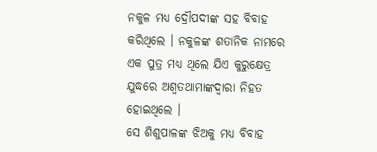ନକୁଳ ମଧ୍ୟ ଦ୍ରୌପଦୀଙ୍କ ସହ ବିବାହ କରିଥିଲେ । ନକୁଳଙ୍କ ଶତାନିକ ନାମରେ ଏକ ପୁତ୍ର ମଧ୍ୟ ଥିଲେ ଯିଏ କୁରୁକ୍ଷେତ୍ର ଯୁଦ୍ଧରେ ଅଶ୍ୱତଥାମାଙ୍କଦ୍ୱାରା ନିହତ ହୋଇଥିଲେ ।
ସେ ଶିଶୁପାଳଙ୍କ ଝିଅକୁ ମଧ୍ୟ ବିବାହ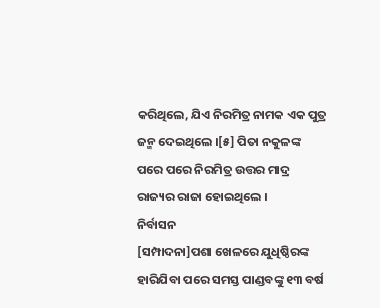କରିଥିଲେ, ଯିଏ ନିରମିତ୍ର ନାମକ ଏକ ପୁତ୍ର ଜନ୍ମ ଦେଇଥିଲେ ।[୫] ପିତା ନକୁଳଙ୍କ ପରେ ପରେ ନିରମିତ୍ର ଉତ୍ତର ମାଦ୍ର ରାଜ୍ୟର ରାଜା ହୋଇଥିଲେ ।
ନିର୍ବାସନ
[ସମ୍ପାଦନା]ପଶା ଖେଳରେ ଯୁଧିଷ୍ଠିରଙ୍କ ହାରିଯିବା ପରେ ସମସ୍ତ ପାଣ୍ଡବଙ୍କୁ ୧୩ ବର୍ଷ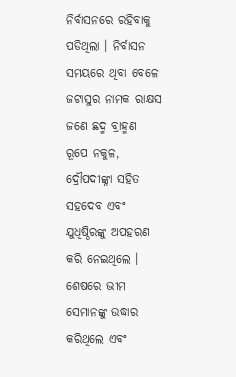ନିର୍ବାସନରେ ରହିବାକୁ ପଡିଥିଲା । ନିର୍ବାସନ ସମୟରେ ଥିବା ବେଳେ ଜଟାସୁର ନାମକ ରାକ୍ଷସ ଜଣେ ଛଦ୍ମ ବ୍ରାହ୍ମଣ ରୂପେ ନକୁଳ, ଦ୍ରୌପଦୀଙ୍କ୍ନା ସହିତ ସହଦେବ ଏବଂ ଯୁଧିଷ୍ଠିରଙ୍କୁ ଅପହରଣ କରି ନେଇଥିଲେ । ଶେଷରେ ଭୀମ ସେମାନଙ୍କୁ ଉଦ୍ଧାର କରିଥିଲେ ଏବଂ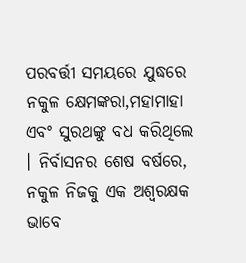ପରବର୍ତ୍ତୀ ସମୟରେ ଯୁଦ୍ଧରେ ନକୁଳ କ୍ଷେମଙ୍କରା,ମହାମାହା ଏବଂ ସୁରଥଙ୍କୁ ବଧ କରିଥିଲେ । ନିର୍ବାସନର ଶେଷ ବର୍ଷରେ, ନକୁଳ ନିଜକୁ ଏକ ଅଶ୍ୱରକ୍ଷକ ଭାବେ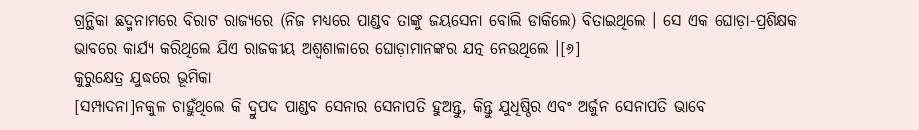ଗ୍ରନ୍ଥିକା ଛଦ୍ମନାମରେ ବିରାଟ ରାଜ୍ୟରେ (ନିଜ ମଧ୍ୟରେ ପାଣ୍ଡବ ତାଙ୍କୁ ଜୟସେନା ବୋଲି ଡାକିଲେ) ବିତାଇଥିଲେ । ସେ ଏକ ଘୋଡ଼ା-ପ୍ରଶିକ୍ଷକ ଭାବରେ କାର୍ଯ୍ୟ କରିଥିଲେ ଯିଏ ରାଜକୀୟ ଅଶ୍ୱଶାଳାରେ ଘୋଡ଼ାମାନଙ୍କର ଯତ୍ନ ନେଉଥିଲେ ।[୬]
କୁରୁକ୍ଷେତ୍ର ଯୁଦ୍ଧରେ ଭୂମିକା
[ସମ୍ପାଦନା]ନକୁଳ ଚାହୁଁଥିଲେ କି ଦ୍ରୁପଦ ପାଣ୍ଡବ ସେନାର ସେନାପତି ହୁଅନ୍ତୁ, କିନ୍ତୁ ଯୁଧିଷ୍ଠିର ଏବଂ ଅର୍ଜୁନ ସେନାପତି ଭାବେ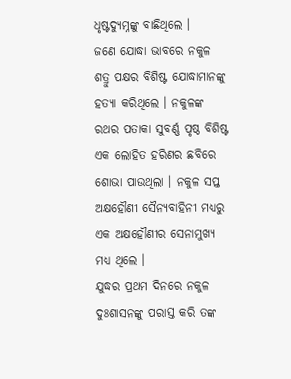ଧୃଷ୍ଟଦ୍ୟୁମ୍ନଙ୍କୁ ବାଛିଥିଲେ ।
ଜଣେ ଯୋଦ୍ଧା ଭାବରେ ନକୁଳ ଶତ୍ରୁ ପକ୍ଷର ବିଶିଷ୍ଟ ଯୋଦ୍ଧାମାନଙ୍କୁ ହତ୍ୟା କରିଥିଲେ । ନକୁଳଙ୍କ ରଥର ପତାକା ସୁବର୍ଣ୍ଣ ପୃଷ୍ଠ ବିଶିଷ୍ଟ ଏକ ଲୋହିତ ହରିଣର ଛବିରେ ଶୋଭା ପାଉଥିଲା । ନକୁଳ ସପ୍ତ ଅକ୍ଷହୌଣୀ ସୈନ୍ୟବାହିନୀ ମଧ୍ୟରୁ ଏକ ଅକ୍ଷହୌଣୀର ସେନାମୁଖ୍ୟ ମଧ୍ୟ ଥିଲେ ।
ଯୁଦ୍ଧର ପ୍ରଥମ ଦିନରେ ନକୁଳ ଦୁଃଶାସନଙ୍କୁ ପରାସ୍ତ କରି ତଙ୍କ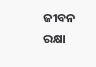ଜୀବନ ରକ୍ଷା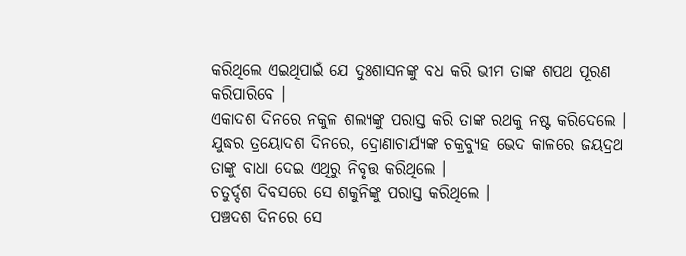କରିଥିଲେ ଏଇଥିପାଇଁ ଯେ ଦୁଃଶାସନଙ୍କୁ ବଧ କରି ଭୀମ ତାଙ୍କ ଶପଥ ପୂରଣ କରିପାରିବେ ।
ଏକାଦଶ ଦିନରେ ନକୁଳ ଶଲ୍ୟଙ୍କୁ ପରାସ୍ତ କରି ତାଙ୍କ ରଥକୁ ନଷ୍ଟ କରିଦେଲେ ।
ଯୁଦ୍ଧର ତ୍ରୟୋଦଶ ଦିନରେ, ଦ୍ରୋଣାଚାର୍ଯ୍ୟଙ୍କ ଚକ୍ରବ୍ୟୁହ ଭେଦ କାଳରେ ଜୟଦ୍ରଥ ତାଙ୍କୁ ବାଧା ଦେଇ ଏଥିରୁ ନିବୃତ୍ତ କରିଥିଲେ ।
ଚତୁର୍ଦ୍ଦଶ ଦିବସରେ ସେ ଶକୁନିଙ୍କୁ ପରାସ୍ତ କରିଥିଲେ ।
ପଞ୍ଚଦଶ ଦିନରେ ସେ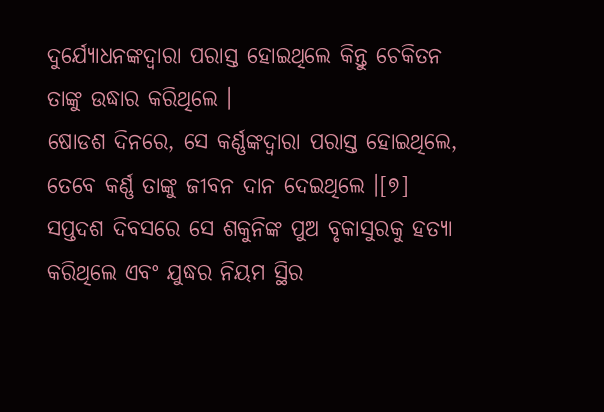ଦୁର୍ଯ୍ୟୋଧନଙ୍କଦ୍ୱାରା ପରାସ୍ତ ହୋଇଥିଲେ କିନ୍ତୁ ଚେକିତନ ତାଙ୍କୁ ଉଦ୍ଧାର କରିଥିଲେ ।
ଷୋଡଶ ଦିନରେ, ସେ କର୍ଣ୍ଣଙ୍କଦ୍ୱାରା ପରାସ୍ତ ହୋଇଥିଲେ, ତେବେ କର୍ଣ୍ଣ ତାଙ୍କୁ ଜୀବନ ଦାନ ଦେଇଥିଲେ ।[୭]
ସପ୍ତଦଶ ଦିବସରେ ସେ ଶକୁନିଙ୍କ ପୁଅ ବୃକାସୁରକୁ ହତ୍ୟା କରିଥିଲେ ଏବଂ ଯୁଦ୍ଧର ନିୟମ ସ୍ଥିର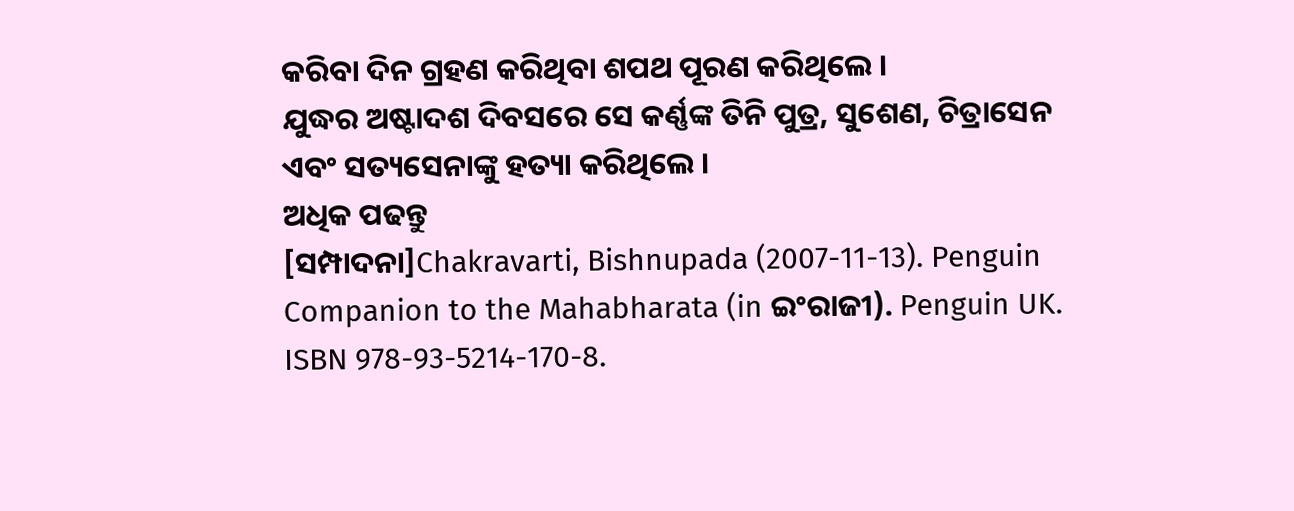କରିବା ଦିନ ଗ୍ରହଣ କରିଥିବା ଶପଥ ପୂରଣ କରିଥିଲେ ।
ଯୁଦ୍ଧର ଅଷ୍ଟାଦଶ ଦିବସରେ ସେ କର୍ଣ୍ଣଙ୍କ ତିନି ପୁତ୍ର, ସୁଶେଣ, ଚିତ୍ରାସେନ ଏବଂ ସତ୍ୟସେନାଙ୍କୁ ହତ୍ୟା କରିଥିଲେ ।
ଅଧିକ ପଢନ୍ତୁ
[ସମ୍ପାଦନା]Chakravarti, Bishnupada (2007-11-13). Penguin Companion to the Mahabharata (in ଇଂରାଜୀ). Penguin UK. ISBN 978-93-5214-170-8.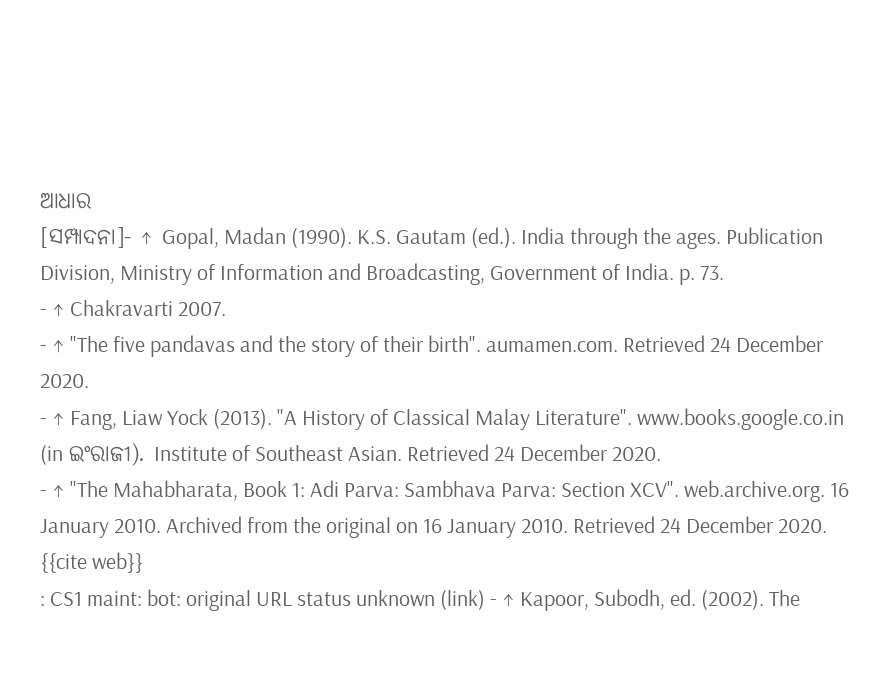ଆଧାର
[ସମ୍ପାଦନା]- ↑ Gopal, Madan (1990). K.S. Gautam (ed.). India through the ages. Publication Division, Ministry of Information and Broadcasting, Government of India. p. 73.
- ↑ Chakravarti 2007.
- ↑ "The five pandavas and the story of their birth". aumamen.com. Retrieved 24 December 2020.
- ↑ Fang, Liaw Yock (2013). "A History of Classical Malay Literature". www.books.google.co.in (in ଇଂରାଜୀ). Institute of Southeast Asian. Retrieved 24 December 2020.
- ↑ "The Mahabharata, Book 1: Adi Parva: Sambhava Parva: Section XCV". web.archive.org. 16 January 2010. Archived from the original on 16 January 2010. Retrieved 24 December 2020.
{{cite web}}
: CS1 maint: bot: original URL status unknown (link) - ↑ Kapoor, Subodh, ed. (2002). The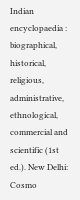Indian encyclopaedia : biographical, historical, religious, administrative, ethnological, commercial and scientific (1st ed.). New Delhi: Cosmo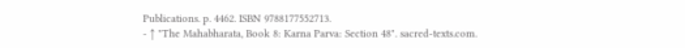Publications. p. 4462. ISBN 9788177552713.
- ↑ "The Mahabharata, Book 8: Karna Parva: Section 48". sacred-texts.com.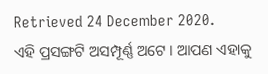Retrieved 24 December 2020.
ଏହି ପ୍ରସଙ୍ଗଟି ଅସମ୍ପୂର୍ଣ୍ଣ ଅଟେ । ଆପଣ ଏହାକୁ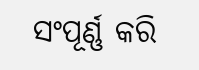ସଂପୂର୍ଣ୍ଣ କରି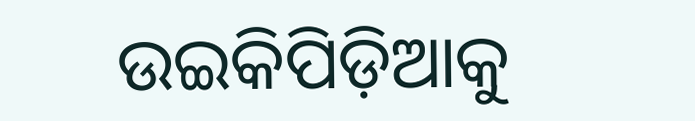ଉଇକିପିଡ଼ିଆକୁ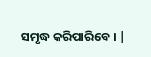ସମୃଦ୍ଧ କରିପାରିବେ । |